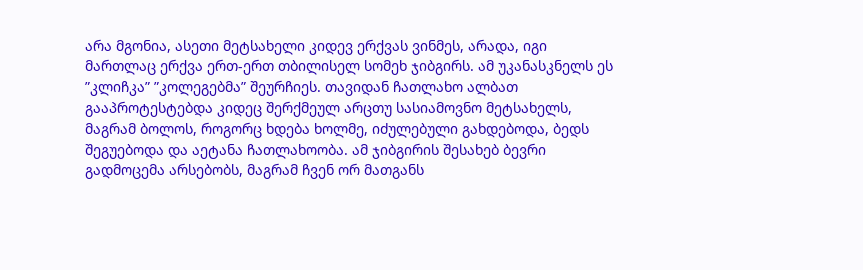არა მგონია, ასეთი მეტსახელი კიდევ ერქვას ვინმეს, არადა, იგი მართლაც ერქვა ერთ-ერთ თბილისელ სომეხ ჯიბგირს. ამ უკანასკნელს ეს ”კლიჩკა” ”კოლეგებმა” შეურჩიეს. თავიდან ჩათლახო ალბათ გააპროტესტებდა კიდეც შერქმეულ არცთუ სასიამოვნო მეტსახელს, მაგრამ ბოლოს, როგორც ხდება ხოლმე, იძულებული გახდებოდა, ბედს შეგუებოდა და აეტანა ჩათლახოობა. ამ ჯიბგირის შესახებ ბევრი გადმოცემა არსებობს, მაგრამ ჩვენ ორ მათგანს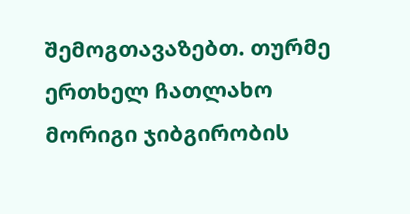შემოგთავაზებთ. თურმე ერთხელ ჩათლახო მორიგი ჯიბგირობის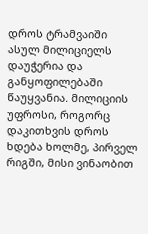დროს ტრამვაიში ასულ მილიციელს დაუჭერია და განყოფილებაში წაუყვანია. მილიციის უფროსი, როგორც დაკითხვის დროს ხდება ხოლმე, პირველ რიგში, მისი ვინაობით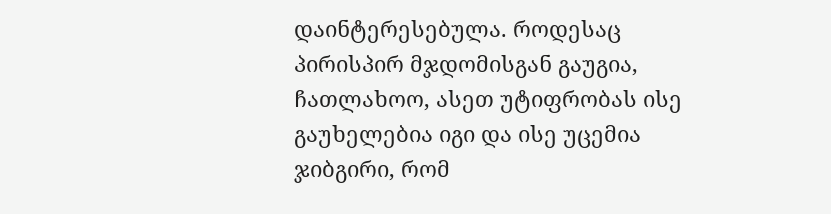დაინტერესებულა. როდესაც პირისპირ მჯდომისგან გაუგია, ჩათლახოო, ასეთ უტიფრობას ისე გაუხელებია იგი და ისე უცემია ჯიბგირი, რომ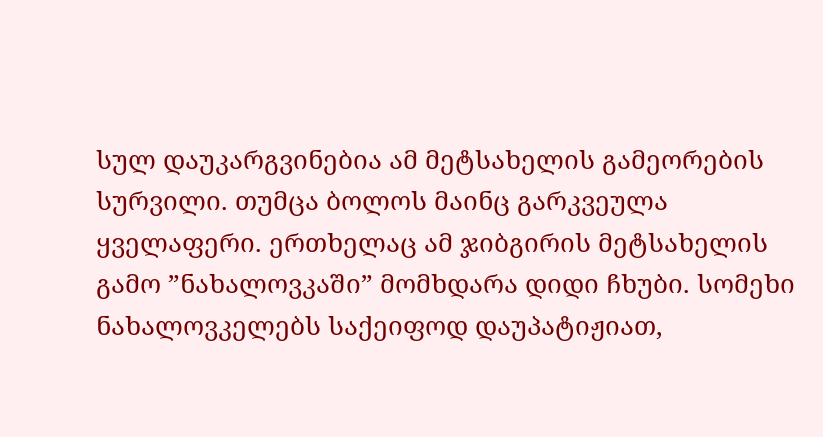სულ დაუკარგვინებია ამ მეტსახელის გამეორების სურვილი. თუმცა ბოლოს მაინც გარკვეულა ყველაფერი. ერთხელაც ამ ჯიბგირის მეტსახელის გამო ”ნახალოვკაში” მომხდარა დიდი ჩხუბი. სომეხი ნახალოვკელებს საქეიფოდ დაუპატიჟიათ,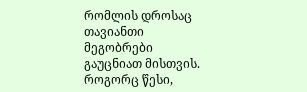რომლის დროსაც თავიანთი მეგობრები გაუცნიათ მისთვის. როგორც წესი,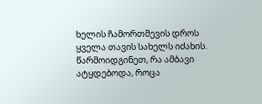ხელის ჩამორთმევის დროს ყველა თავის სახელს იძახის. წარმოიდგინეთ, რა ამბავი ატყდებოდა, როცა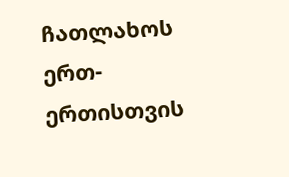ჩათლახოს ერთ-ერთისთვის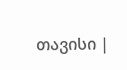თავისი |